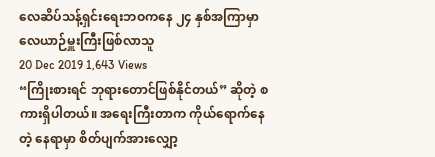လေဆိပ်သန့်ရှင်းရေးဘဝကနေ ၂၄ နှစ်အကြာမှာ လေယာဉ်မှူးကြီးဖြစ်လာသူ
20 Dec 2019 1,643 Views
“ကြိုးစားရင် ဘုရားတောင်ဖြစ်နိုင်တယ်” ဆိုတဲ့ စကားရှိပါတယ်။ အရေးကြီးတာက ကိုယ်ရောက်နေတဲ့ နေရာမှာ စိတ်ပျက်အားလျှော့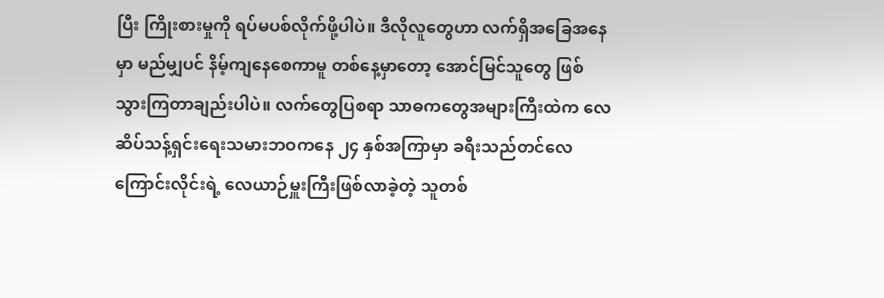ပြီး ကြိုးစားမှုကို ရပ်မပစ်လိုက်ဖို့ပါပဲ။ ဒီလိုလူတွေဟာ လက်ရှိအခြေအနေမှာ မည်မျှပင် နိမ့်ကျနေစေကာမူ တစ်နေ့မှာတော့ အောင်မြင်သူတွေ ဖြစ်သွားကြတာချည်းပါပဲ။ လက်တွေပြစရာ သာဓကတွေအများကြီးထဲက လေဆိပ်သန့်ရှင်းရေးသမားဘဝကနေ ၂၄ နှစ်အကြာမှာ ခရီးသည်တင်လေကြောင်းလိုင်းရဲ့ လေယာဉ်မှူးကြီးဖြစ်လာခဲ့တဲ့ သူတစ်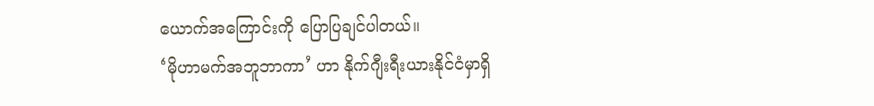ယောက်အကြောင်းကို ပြောပြချင်ပါတယ်။
‘မိုဟာမက်အဘူဘာကာ’ ဟာ နိုက်ဂျီးရီးယားနိုင်ငံမှာရှိ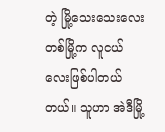တဲ့ မြို့သေးသေးလေးတစ်မြို့က လူငယ်လေးဖြစ်ပါတယ်တယ်။ သူဟာ အဲဒီမြို့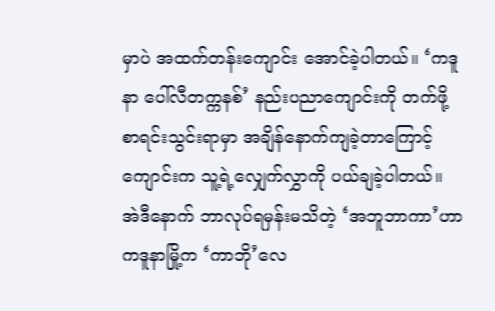မှာပဲ အထက်တန်းကျောင်း အောင်ခဲ့ပါတယ်။ ‘ကဒူနာ ပေါ်လီတက္ကနစ်’ နည်းပညာကျောင်းကို တက်ဖို့ စာရင်းသွင်းရာမှာ အချိန်နောက်ကျခဲ့တာကြောင့် ကျောင်းက သူ့ရဲ့လျှေက်လွှာကို ပယ်ချခဲ့ပါတယ်။
အဲဒီနောက် ဘာလုပ်ရမှန်းမသိတဲ့ ‘အဘူဘာကာ’ဟာ ကဒူနာမြို့က ‘ကာဘို’လေ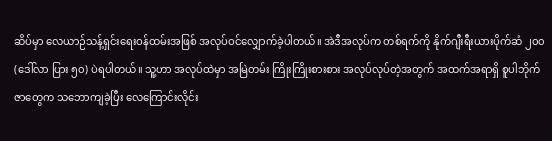ဆိပ်မှာ လေယာဉ်သန့်ရှင်းရေးဝန်ထမ်းအဖြစ် အလုပ်ဝင်လျှောက်ခဲ့ပါတယ်။ အဲဒီအလုပ်က တစ်ရက်ကို နိုက်ဂျီးရီးယားပိုက်ဆံ ၂၀၀ (ဒေါ်လာ ပြား ၅၀) ပဲရပါတယ်။ သူ့ဟာ အလုပ်ထဲမှာ အမြဲတမ်း ကြိုးကြိုးစားစား အလုပ်လုပ်တဲ့အတွက် အထက်အရာရှိ စူပါဘိုက်ဇာတွေက သဘောကျခဲ့ပြီး လေကြောင်းလိုင်း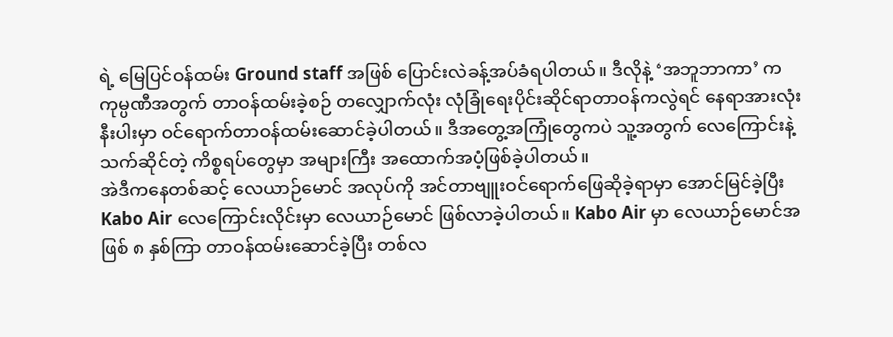ရဲ့ မြေပြင်ဝန်ထမ်း Ground staff အဖြစ် ပြောင်းလဲခန့်အပ်ခံရပါတယ်။ ဒီလိုနဲ့ ‘အဘူဘာကာ’ က ကုမ္ပဏီအတွက် တာဝန်ထမ်းခဲ့စဉ် တလျှောက်လုံး လုံခြုံရေးပိုင်းဆိုင်ရာတာဝန်ကလွဲရင် နေရာအားလုံးနီးပါးမှာ ဝင်ရောက်တာဝန်ထမ်းဆောင်ခဲ့ပါတယ်။ ဒီအတွေ့အကြုံတွေကပဲ သူ့အတွက် လေကြောင်းနဲ့သက်ဆိုင်တဲ့ ကိစ္စရပ်တွေမှာ အများကြီး အထောက်အပံ့ဖြစ်ခဲ့ပါတယ်။
အဲဒီကနေတစ်ဆင့် လေယာဉ်မောင် အလုပ်ကို အင်တာဗျူးဝင်ရောက်ဖြေဆိုခဲ့ရာမှာ အောင်မြင်ခဲ့ပြီး Kabo Air လေကြောင်းလိုင်းမှာ လေယာဉ်မောင် ဖြစ်လာခဲ့ပါတယ်။ Kabo Air မှာ လေယာဉ်မောင်အဖြစ် ၈ နှစ်ကြာ တာဝန်ထမ်းဆောင်ခဲ့ပြီး တစ်လ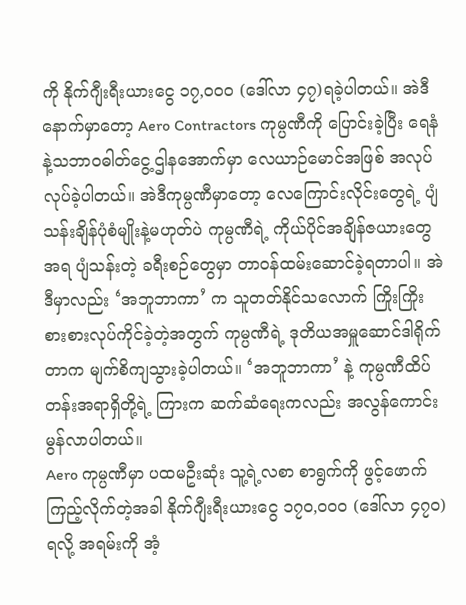ကို နိုက်ဂျီးရီးယားငွေ ၁၇,၀၀၀ (ဒေါ်လာ ၄၇)ရခဲ့ပါတယ်။ အဲဒီနောက်မှာတော့ Aero Contractors ကုမ္ပဏီကို ပြောင်းခဲ့ပြီး ရေနံနဲ့သဘာဝဓါတ်ငွေ့ဌါနအောက်မှာ လေယာဉ်မောင်အဖြစ် အလုပ်လုပ်ခဲ့ပါတယ်။ အဲဒီကုမ္ပဏီမှာတော့ လေကြောင်းလိုင်းတွေရဲ့ ပျံသန်းချိန်ပုံစံမျိုးနဲ့မဟုတ်ပဲ ကုမ္ပဏီရဲ့ ကိုယ်ပိုင်အချိန်ဇယားတွေအရ ပျံသန်းတဲ့ ခရီးစဉ်တွေမှာ တာဝန်ထမ်းဆောင်ခဲ့ရတာပါ။ အဲဒီမှာလည်း ‘အဘူဘာကာ’ က သူတတ်နိုင်သလောက် ကြိုးကြိုးစားစားလုပ်ကိုင်ခဲ့တဲ့အတွက် ကုမ္ပဏီရဲ့ ဒုတိယအမှူဆောင်ဒါရိုက်တာက မျက်စိကျသွားခဲ့ပါတယ်။ ‘အဘူဘာကာ’ နဲ့ ကုမ္ပဏီထိပ်တန်းအရာရှိတို့ရဲ့ ကြားက ဆက်ဆံရေးကလည်း အလွန်ကောင်းမွန်လာပါတယ်။
Aero ကုမ္ပဏီမှာ ပထမဦးဆုံး သူ့ရဲ့လစာ စာရွက်ကို ဖွင့်ဖောက်ကြည့်လိုက်တဲ့အခါ နိုက်ဂျီးရီးယားငွေ ၁၇၀,၀၀၀ (ဒေါ်လာ ၄၇၀)ရလို့ အရမ်းကို အံ့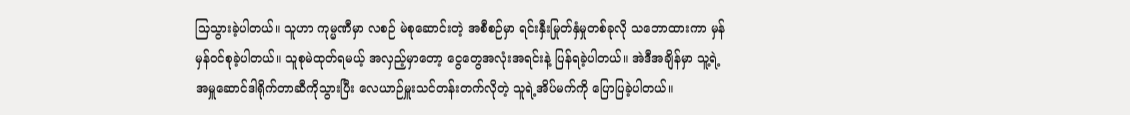သြသွားခဲ့ပါတယ်။ သူဟာ ကုမ္မဏီမှာ လစဉ် မဲစုဆောင်းတဲ့ အစီစဉ်မှာ ရင်းနှီးမြုတ်နှံမှုတစ်ခုလို သဘောထားကာ မှန်မှန်ဝင်စုခဲ့ပါတယ်။ သူစုမဲထုတ်ရမယ့် အလှည့်မှာတော့ ငွေတွေအလုံးအရင်းနဲ့ ပြန်ရခဲ့ပါတယ်။ အဲဒီအချိန်မှာ သူ့ရဲ့ အမှူဆောင်ဒါရိုက်တာဆီကိုသွားပြီး လေယာဉ်မှူးသင်တန်းတက်လိုတဲ့ သူရဲ့အိပ်မက်ကို ပြောပြခဲ့ပါတယ်။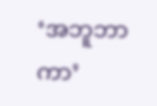‘အဘူဘာကာ’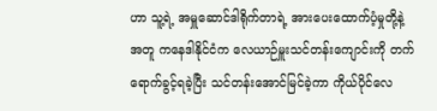ဟာ သူ့ရဲ့ အမှူဆောင်ဒါရိုက်တာရဲ့ အားပေးထောက်ပံ့မှုတို့နဲ့အတူ ကနေဒါနိုင်ငံက လေယာဉ်မှူးသင်တန်းကျောင်းကို တက်ရောက်ခွင့်ရခဲ့ပြီး သင်တန်းအောင်မြင်ခဲ့ကာ ကိုယ်ပိုင်လေ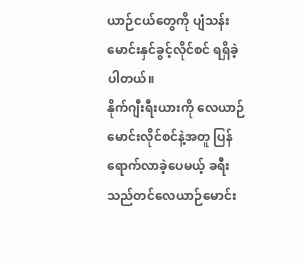ယာဉ်ငယ်တွေကို ပျံသန်းမောင်းနှင်ခွင့်လိုင်စင် ရရှိခဲ့ပါတယ်။
နိုက်ဂျီးရီးယားကို လေယာဉ်မောင်းလိုင်စင်နဲ့အတူ ပြန်ရောက်လာခဲ့ပေမယ့် ခရီးသည်တင်လေယာဉ်မောင်း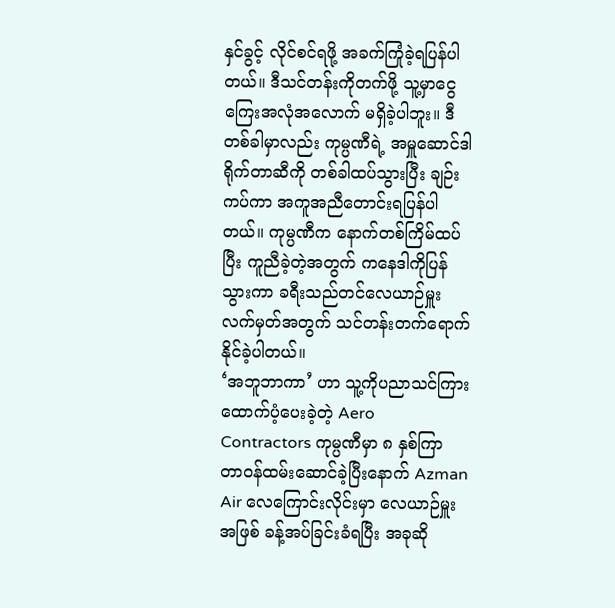နှင်ခွင့် လိုင်စင်ရဖို့ အခက်ကြုံခဲ့ရပြန်ပါတယ်။ ဒီသင်တန်းကိုတက်ဖို့ သူ့မှာငွေကြေးအလုံအလောက် မရှိခဲ့ပါဘူး။ ဒီတစ်ခါမှာလည်း ကုမ္ပဏီရဲ့ အမှူဆောင်ဒါရိုက်တာဆီကို တစ်ခါထပ်သွားပြီး ချဉ်းကပ်ကာ အကူအညီတောင်းရပြန်ပါတယ်။ ကုမ္ပဏီက နောက်တစ်ကြိမ်ထပ်ပြီး ကူညီခဲ့တဲ့အတွက် ကနေဒါကိုပြန်သွားကာ ခရီးသည်တင်လေယာဉ်မှူးလက်မှတ်အတွက် သင်တန်းတက်ရောက်နိုင်ခဲ့ပါတယ်။
‘အဘူဘာကာ’ ဟာ သူ့ကိုပညာသင်ကြားထောက်ပံ့ပေးခဲ့တဲ့ Aero Contractors ကုမ္ပဏီမှာ ၈ နှစ်ကြာ တာဝန်ထမ်းဆောင်ခဲ့ပြီးနောက် Azman Air လေကြောင်းလိုင်းမှာ လေယာဉ်မှူးအဖြစ် ခန့်အပ်ခြင်းခံရပြီး အခုဆို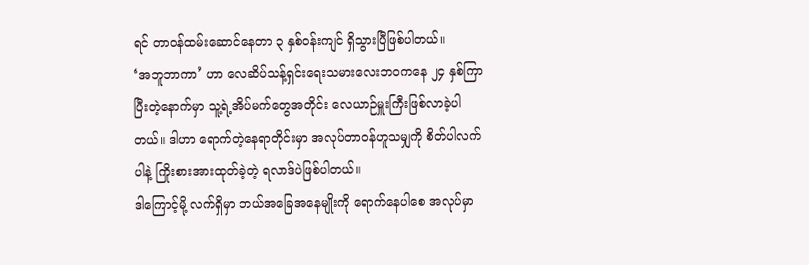ရင် တာဝန်ထမ်းဆောင်နေတာ ၃ နှစ်ဝန်းကျင် ရှိသွားပြီဖြစ်ပါတယ်။
‘အဘူဘာကာ’ ဟာ လေဆိပ်သန့်ရှင်းရေးသမားလေးဘဝကနေ ၂၄ နှစ်ကြာပြီးတဲ့နောက်မှာ သူ့ရဲ့အိပ်မက်တွေအတိုင်း လေယာဉ်မှူးကြီးဖြစ်လာခဲ့ပါတယ်။ ဒါဟာ ရောက်တဲ့နေရာတိုင်းမှာ အလုပ်တာဝန်ဟူသမျှကို စိတ်ပါလက်ပါနဲ့ ကြိုးစားအားထုတ်ခဲ့တဲ့ ရလာဒ်ပဲဖြစ်ပါတယ်။
ဒါကြောင့်မို့ လက်ရှိမှာ ဘယ်အခြေအနေမျိုးကို ရောက်နေပါစေ အလုပ်မှာ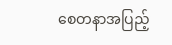စေတနာအပြည့်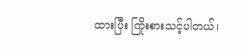ထားပြီး ကြိုးစားသင့်ပါတယ်၊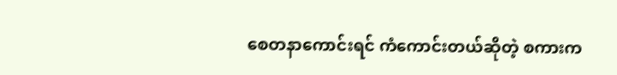စေတနာကောင်းရင် ကံကောင်းတယ်ဆိုတဲ့ စကားက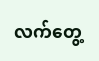လက်တွေ့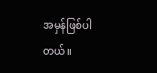အမှန်ဖြစ်ပါတယ်။